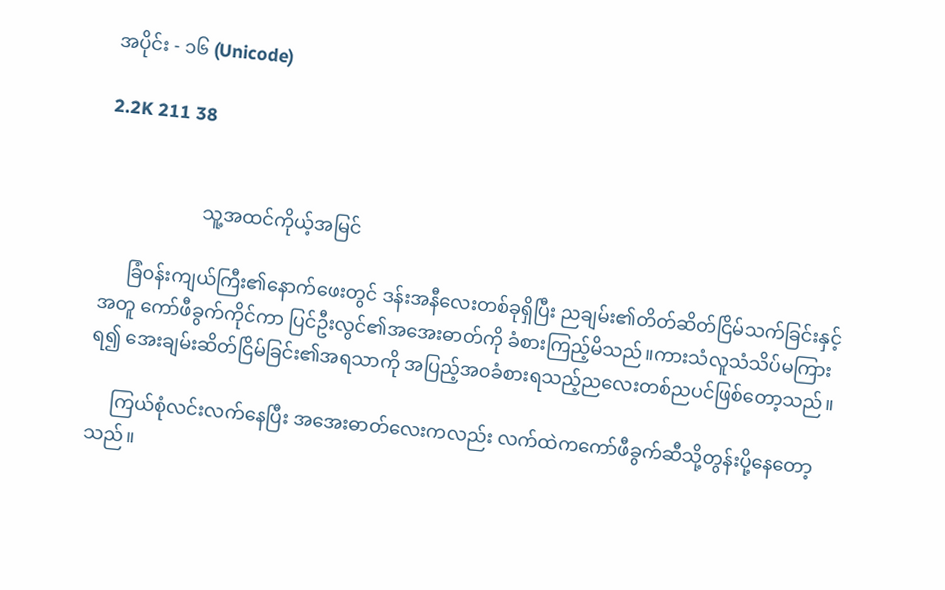အပိုင်း - ၁၆ (Unicode)

2.2K 211 38


                     သူ့အထင်ကိုယ့်အမြင်

      ခြံ၀န်းကျယ်ကြီး၏နောက်ဖေးတွင် ဒန်းအနီလေးတစ်ခုရှိပြီး ညချမ်း၏တိတ်ဆိတ်ငြိမ်သက်ခြင်းနှင့်အတူ ကော်ဖီခွက်ကိုင်ကာ ‌ပြင်ဦးလွင်၏အအေးဓာတ်ကို ခံစားကြည့်မိသည်။ကားသံလူသံသိပ်မကြားရ၍ အေးချမ်းဆိတ်ငြိမ်ခြင်း၏အရသာကို အပြည့်အ၀ခံစားရသည့်ညလေးတစ်ညပင်ဖြစ်တော့သည်။

     ကြယ်စုံလင်းလက်နေပြီး အအေးဓာတ်‌လေးကလည်း လက်ထဲကကော်ဖီခွက်ဆီသို့တွန်းပို့နေတော့သည်။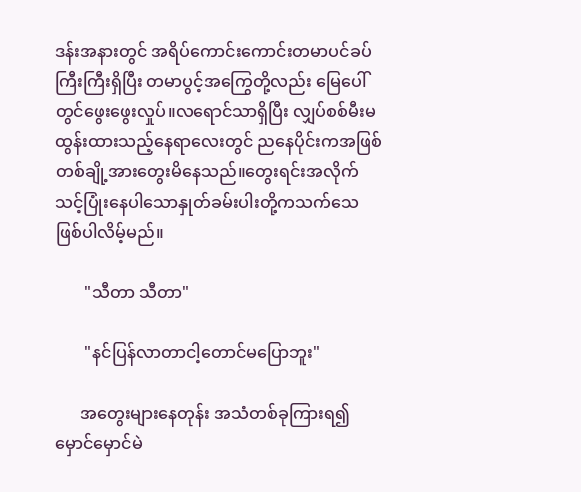ဒန်းအနားတွင် အရိပ်ကောင်းကောင်းတမာပင်ခပ်ကြီးကြီးရှိပြီး တမာပွင့်အကြွေတို့လည်း မြေပေါ်တွင်ဖွေးဖွေးလှုပ်။လရောင်သာရှိပြီး လျှပ်စစ်မီးမထွန်းထားသည့်နေရာလေးတွင် ‌ညနေပိုင်းကအဖြစ်တစ်ချို့အားတွေးမိနေသည်။တွေးရင်းအလိုက်သင့်ပြုံးနေပါသောနှုတ်ခမ်းပါးတို့ကသက်သေဖြစ်ပါလိမ့်မည်။

       "သီတာ သီတာ"

       "နင်ပြန်လာတာငါ့တောင်မပြောဘူး"

      အတွေးများနေတုန်း အသံတစ်ခုကြားရ၍ မှောင်မှောင်မဲ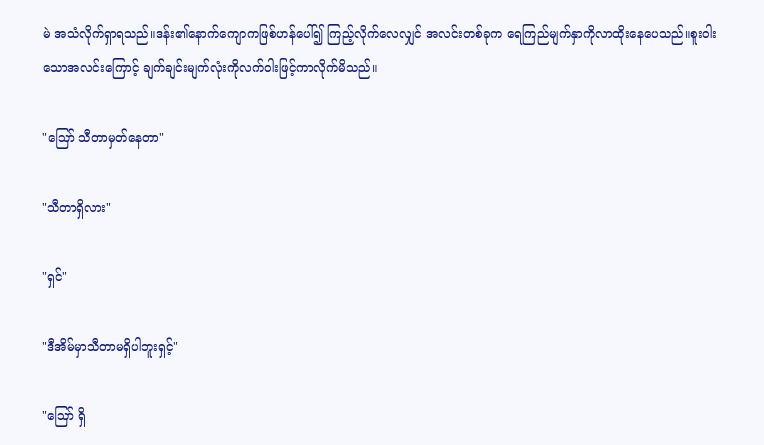မဲ အသံလိုက်ရှာရသည်။ဒန်း၏နောက်ကျောကဖြစ်ဟန်ပေါ်၍ ကြည့်လိုက်လေလျှင် အလင်းတစ်ခုက ရေကြည်မျက်နှာကိုလာထိုးနေပေသည်။စူးဝါးသောအလင်းကြောင့် ချက်ချင်းမျက်လုံးကိုလက်ဝါးဖြင့်ကာလိုက်မိသည်။

"ဪ သီတာမှတ်နေတာ"

"သီတာရှိလား"

"ရှင်"

"ဒီအိမ်မှာသီတာမရှိပါဘူးရှင့်"

"ဪ ရှိ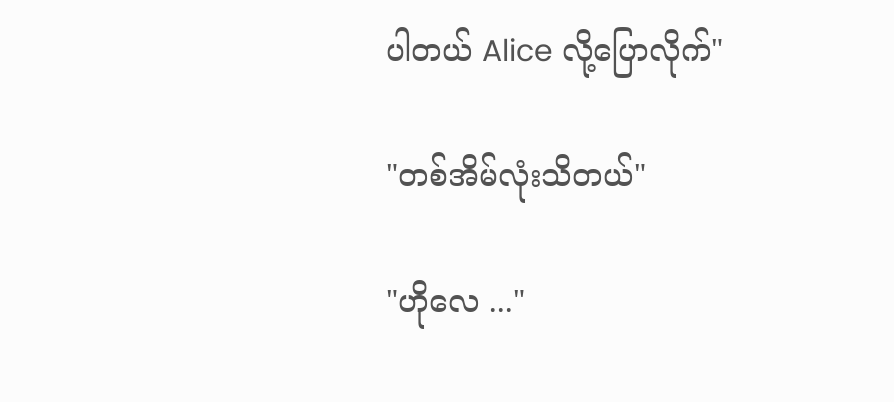ပါတယ် Alice လို့ပြောလိုက်"

"တစ်အိမ်လုံးသိတယ်"

"ဟိုလေ ..."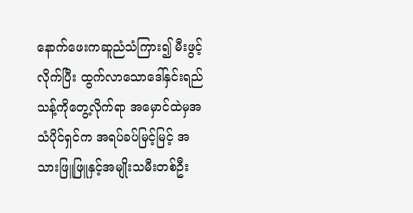နောက်ဖေးကဆူညံသံကြား၍ မီးဖွင့်လိုက်ပြီး ထွက်လာသောဒေါ်နှင်းရည်သန့်ကိုတွေ့လိုက်ရာ အမှောင်ထဲမှအသံပိုင်ရှင်က အရပ်ခပ်မြင့်မြင့် အသားဖြူဖြူနှင့်အမျိုးသမီးတစ်ဦး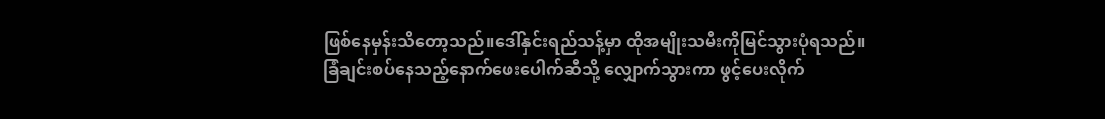ဖြစ်နေမှန်းသိတော့သည်။ဒေါ်နှင်းရည်သန့်မှာ ထိုအမျိုးသမီးကိုမြင်သွားပုံရသည်။ခြံချင်းစပ်နေသည့်နောက်ဖေးပေါက်ဆီသို့ လျှောက်သွားကာ ဖွင့်ပေးလိုက်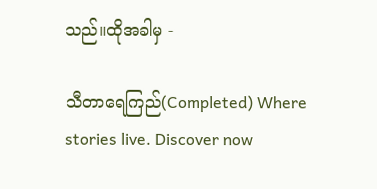သည်။ထိုအခါမှ -

သီတာရေကြည်(Completed) Where stories live. Discover now